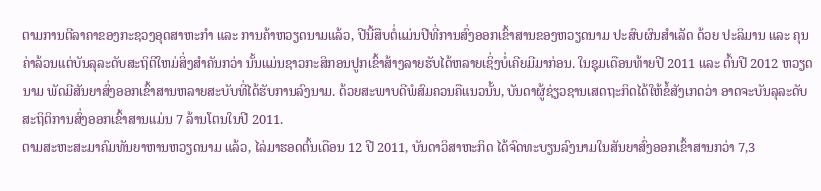ຕາມການຕີລາຄາຂອງກະຊວງອຸດສາຫະກຳ ແລະ ການຄ້າຫວຽດນາມແລ້ວ, ປີນີ້ສືບຕໍ່ແມ່ນປີທີ່ການສົ່ງອອກເຂົ້າສານຂອງຫວຽດນາມ ປະສົບຜົນສຳເລັດ ດ້ວຍ ປະລິມານ ແລະ ຄຸນຄ່າລ້ວນແຕ່ບັນລຸລະດັບສະຖິຕິໃຫມ່ສິ່ງສຳຄັນກວ່າ ນັ້ນແມ່ນຊາວກະສິກອນປູກເຂົ້າສ້າງລາຍຮັບໄດ້ຫລາຍເຊິ່ງບໍ່ເຄີຍມີມາກ່ອນ. ໃນຊຸມເດືອນທ້າຍປີ 2011 ແລະ ຕົ້ນປີ 2012 ຫວຽດນາມ ພັດມີສັນຍາສົ່ງອອກເຂົ້າສານຫລາຍສະບັບທີ່ໄດ້ຮັບການລົງນາມ. ດ້ວຍສະພາບດີພໍສົມຄວນຄືແນວນັ້ນ, ບັນດາຜູ້ຊ່ຽວຊານເສດຖະກິດໄດ້ໃຫ້ຂໍ້ສັງເກດວ່າ ອາດຈະບັນລຸລະດັບສະຖິຕິການສົ່ງອອກເຂົ້າສານແມ່ນ 7 ລ້ານໂຕນໃນປີ 2011.
ຕາມສະຫະສະມາຄົມທັນຍາຫານຫວຽດນາມ ແລ້ວ, ໄລ່ມາຮອດຕົ້ນເດືອນ 12 ປີ 2011, ບັນດາວິສາຫະກິດ ໄດ້ຈົດທະບຽນລົງນາມໃນສັນຍາສົ່ງອອກເຂົ້າສານກວ່າ 7,3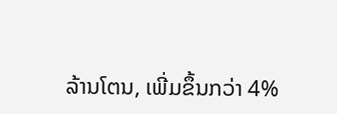ລ້ານໂຕນ, ເພີ່ມຂຶ້ນກວ່າ 4%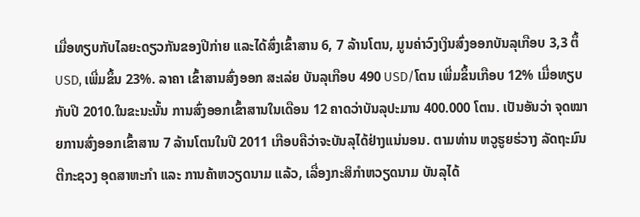ເມື່ອທຽບກັບໄລຍະດຽວກັນຂອງປີກ່າຍ ແລະໄດ້ສົ່ງເຂົ້າສານ 6, 7 ລ້ານໂຕນ, ມູນຄ່າວົງເງິນສົ່ງອອກບັນລຸເກືອບ 3,3 ຕຶ້ USD, ເພີ່ມຂຶ້ນ 23%. ລາຄາ ເຂົ້າສານສົ່ງອອກ ສະເລ່ຍ ບັນລຸເກືອບ 490 USD/ໂຕນ ເພີ່ມຂຶ້ນເກືອບ 12% ເມື່ອທຽບກັບປີ 2010.ໃນຂະນະນັ້ນ ການສົ່ງອອກເຂົ້າສານໃນເດືອນ 12 ຄາດວ່າບັນລຸປະມານ 400.000 ໂຕນ. ເປັນອັນວ່າ ຈຸດໝາຍການສົ່ງອອກເຂົ້າສານ 7 ລ້ານໂຕນໃນປີ 2011 ເກືອບຄືວ່າຈະບັນລຸໄດ້ຢ່າງແນ່ນອນ. ຕາມທ່ານ ຫວູຮູຍຮ່ວາງ ລັດຖະມົນຕີກະຊວງ ອຸດສາຫະກຳ ແລະ ການຄ້າຫວຽດນາມ ແລ້ວ, ເລື່ອງກະສິກຳຫວຽດນາມ ບັນລຸໄດ້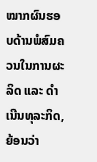ໝາກຜົນຮອບດ້ານພໍສົມຄວນໃນການຜະລິດ ແລະ ດຳເນີນທຸລະກິດ, ຍ້ອນວ່າ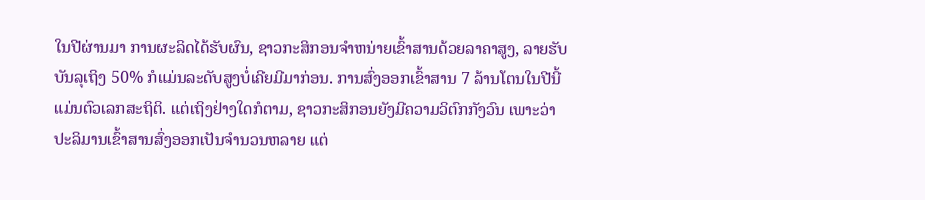ໃນປີຜ່ານມາ ການຜະລິດໄດ້ຮັບຜົນ, ຊາວກະສິກອນຈຳຫນ່າຍເຂົ້າສານດ້ວຍລາຄາສູງ, ລາຍຮັບບັນລຸເຖິງ 50% ກໍແມ່ນລະດັບສູງບໍ່ເຄີຍມີມາກ່ອນ. ການສົ່ງອອກເຂົ້າສານ 7 ລ້ານໂຕນໃນປີນີ້ ແມ່ນຕົວເລກສະຖິຕິ. ແຕ່ເຖິງຢ່າງໃດກໍຕາມ, ຊາວກະສິກອນຍັງມີຄວາມວິຕົກກັງວົນ ເພາະວ່າ ປະລິມານເຂົ້າສານສົ່ງອອກເປັນຈຳນວນຫລາຍ ແຕ່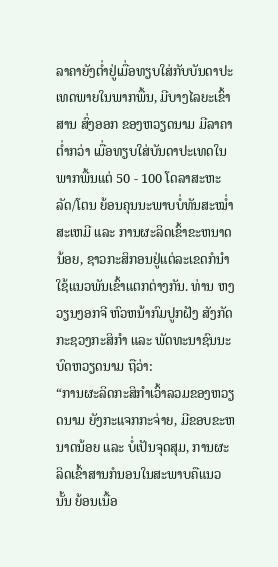ລາຄາຍັງຕ່ຳຢູ່ເມື່ອທຽບໃສ່ກັບບັນດາປະເທດພາຍໃນພາກພື້ນ, ມີບາງໄລຍະເຂົ້າສານ ສົ່ງອອກ ຂອງຫວຽດນາມ ມີລາຄາຕ່ຳກວ່າ ເມື່ອທຽບໃສ່ບັນດາປະເທດໃນພາກພື້ນແຕ່ 50 - 100 ໂດລາສະຫະລັດ/ໂຕນ ຍ້ອນຄຸນນະພາບບໍ່ທັນສະໝ່ຳສະເຫມີ ແລະ ການຜະລິດເຂົ້າຂະຫນາດນ້ອຍ, ຊາວກະສິກອນຢູ່ແຕ່ລະເຂດກໍນຳໃຊ້ແນວພັນເຂົ້າແຕກຕ່າງກັນ. ທ່ານ ຫງວຽນງອກຈີ ຫົວຫນ້າກົມປູກຝັງ ສັງກັດກະຊວງກະສິກຳ ແລະ ພັດທະນາຊົນນະບົດຫວຽດນາມ ຖືວ່າ:
“ການຜະລິດກະສິກຳເວົ້າລວມຂອງຫວຽດນາມ ຍັງກະແຈກກະຈ່າຍ, ມີຂອບຂະຫນາດນ້ອຍ ແລະ ບໍ່ເປັນຈຸດສຸມ, ການຜະລິດເຂົ້າສານກໍນອນໃນສະພາບຄືແນວນັ້ນ ຍ້ອນເນື້ອ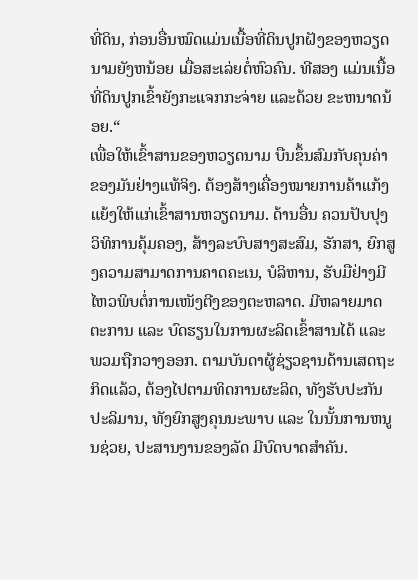ທີ່ດິນ, ກ່ອນອື່ນໝົດແມ່ນເນື້ອທີ່ດິນປູກຝັງຂອງຫວຽດນາມຍັງຫນ້ອຍ ເມື່ອສະເລ່ຍຕໍ່ຫົວຄົນ. ທີສອງ ແມ່ນເນື້ອທີ່ດິນປູກເຂົ້າຍັງກະແຈກກະຈ່າຍ ແລະດ້ວຍ ຂະຫນາດນ້ອຍ.“
ເພື່ອໃຫ້ເຂົ້າສານຂອງຫວຽດນາມ ບືນຂຶ້ນສົມກັບຄຸນຄ່າຂອງມັນຢ່າງແທ້ຈິງ. ຕ້ອງສ້າງເຄື່ອງໝາຍການຄ້າແກ້ງແຍ້ງໃຫ້ແກ່ເຂົ້າສານຫວຽດນາມ. ດ້ານອື່ນ ຄວນປັບປຸງວິທິການຄຸ້ມຄອງ, ສ້າງລະບົບສາງສະສົມ, ຮັກສາ, ຍົກສູງຄວາມສາມາດການຄາດຄະເນ, ບໍລິຫານ, ຮັບມືຢ່າງມີໄຫວພິບຕໍ່ການເໜັງຕີງຂອງຕະຫລາດ. ມີຫລາຍມາດຕະການ ແລະ ບົດຮຽນໃນການຜະລິດເຂົ້າສານໄດ້ ແລະ ພວມຖືກວາງອອກ. ຕາມບັນດາຜູ້ຊ່ຽວຊານດ້ານເສດຖະກິດແລ້ວ, ຕ້ອງໄປຕາມທິດການຜະລິດ, ທັງຮັບປະກັນປະລິມານ, ທັງຍົກສູງຄຸນນະພາບ ແລະ ໃນນັ້ນການຫນູນຊ່ວຍ, ປະສານງານຂອງລັດ ມີບົດບາດສຳຄັນ.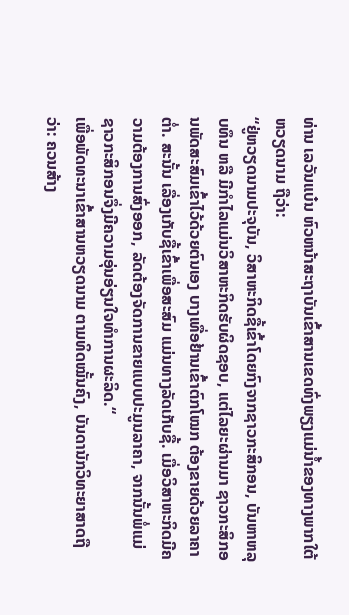ທ່ານ ເລວັນແບ໋ນ ຫົວຫນ້າສະຖາບັນເຂົ້າສານເຂດທົ່ງພຽງແມ່ນ້ຳຂອງທາງພາກໃຕ້ຫວຽດນາມ ຖືວ່າ:
“ຢູ່ຫວຽດນາມປະຈຸບັນ, ວິສາຫະກິດຊື້ເຂົ້າໂດຍກົງຈາກຊາວກະສິກອນ, ບັນຫາຫລຸບທຶນ ຫລື ມີກຳໄລແມ່ນວິສາຫະກິດຮັບຜິດຊອບ, ແຕ່ໄລຍະຜ່ານມາ ຊາວກະສິກອນພັດສະສົມເຂົ້າໄວ້ດ້ວຍຕົນເອງ ບາງເທື່ອຢ້ານເຂົ້າຕົກໂໝກ ຕ້ອງຂາຍດ້ວຍລາຄາຕ່ຳ. ສະນັ້ນ ເລື່ອງເກັບຊື້ເຂົ້າເພື່ອສະສົມ ແມ່ນທາງລັດເກັບຊື້. ເມື່ອວິສາຫະກິດມີຄວາມຕ້ອງການສົ່ງອອກ, ລັດຕ້ອງຈັດການຂາຍແບບປະມູນລາຄາ, ຈາກນັ້ນພໍ່ແມ່ຊາວກະສິກອນຈຶ່ງມີຄວາມອຸ່ນອ່ຽນໃຈທຳການຜະລິດ.“
ເພື່ອພັດທະນາເຂົ້າສານຫວຽດນາມ ຕາມທິດໝັ້ນຄົງ, ບັນດານັກວິທະຍາສາດຖືວ່າ: ຄວນສ້າງ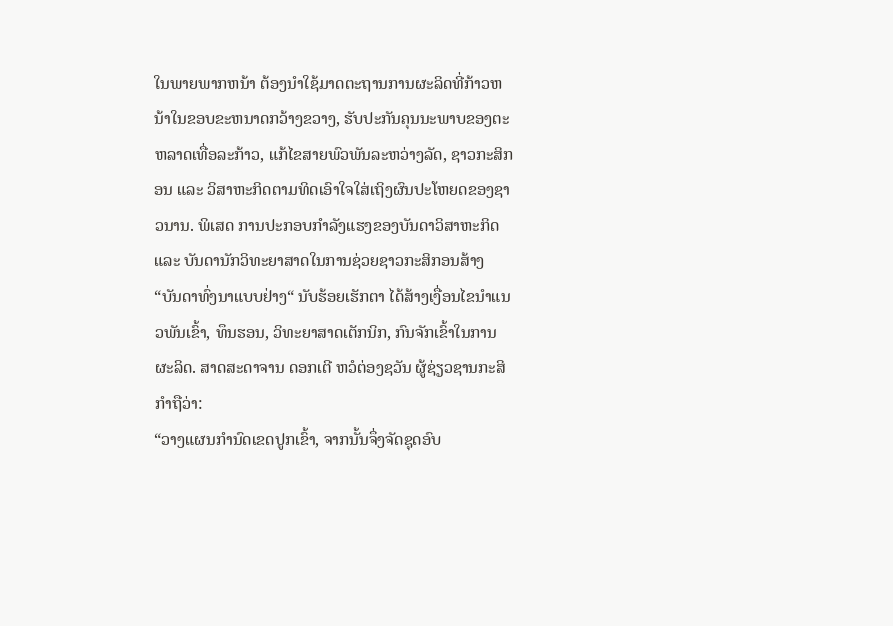ໃນພາຍພາກຫນ້າ ຕ້ອງນຳໃຊ້ມາດຕະຖານການຜະລິດທີ່ກ້າວຫນ້າໃນຂອບຂະຫນາດກວ້າງຂວາງ, ຮັບປະກັນຄຸນນະພາບຂອງຕະຫລາດເທື່ອລະກ້າວ, ແກ້ໄຂສາຍພົວພັນລະຫວ່າງລັດ, ຊາວກະສິກອນ ແລະ ວິສາຫະກິດຕາມທິດເອົາໃຈໃສ່ເຖິງຜົນປະໂຫຍດຂອງຊາວນານ. ພິເສດ ການປະກອບກຳລັງແຮງຂອງບັນດາວິສາຫະກິດ ແລະ ບັນດານັກວິທະຍາສາດໃນການຊ່ວຍຊາວກະສິກອນສ້າງ “ບັນດາທົ່ງນາແບບຢ່າງ“ ນັບຮ້ອຍເຮັກຕາ ໄດ້ສ້າງເງື່ອນໄຂນຳແນວພັນເຂົ້າ, ທຶນຮອນ, ວິທະຍາສາດເຕັກນິກ, ກົນຈັກເຂົ້າໃນການຜະລິດ. ສາດສະດາຈານ ດອກເຕີ ຫວໍຕ່ອງຊວັນ ຜູ້ຊ່ຽວຊານກະສິກຳຖືວ່າ:
“ວາງແຜນກຳນົດເຂດປູກເຂົ້າ, ຈາກນັ້ນຈຶ່ງຈັດຊຸດອົບ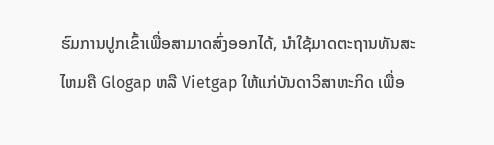ຮົມການປູກເຂົ້າເພື່ອສາມາດສົ່ງອອກໄດ້, ນຳໃຊ້ມາດຕະຖານທັນສະໄຫມຄື Glogap ຫລື Vietgap ໃຫ້ແກ່ບັນດາວິສາຫະກິດ ເພື່ອ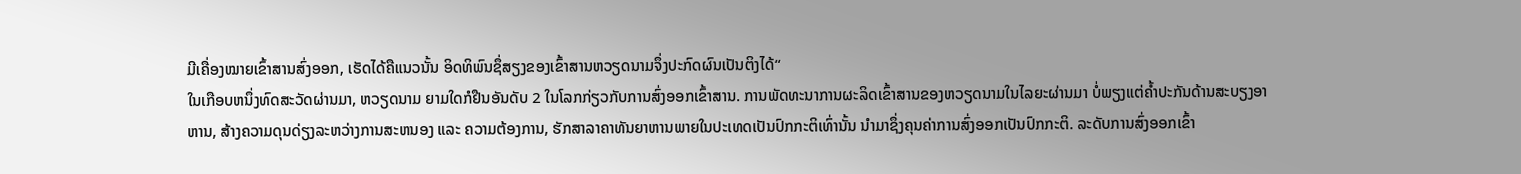ມີເຄື່ອງໝາຍເຂົ້າສານສົ່ງອອກ, ເຮັດໄດ້ຄືແນວນັ້ນ ອິດທິພົນຊຶ່ສຽງຂອງເຂົ້າສານຫວຽດນາມຈຶ່ງປະກົດຜົນເປັນຕິງໄດ້“
ໃນເກືອບຫນຶ່ງທົດສະວັດຜ່ານມາ, ຫວຽດນາມ ຍາມໃດກໍຢືນອັນດັບ 2 ໃນໂລກກ່ຽວກັບການສົ່ງອອກເຂົ້າສານ. ການພັດທະນາການຜະລິດເຂົ້າສານຂອງຫວຽດນາມໃນໄລຍະຜ່ານມາ ບໍ່ພຽງແຕ່ຄ້ຳປະກັນດ້ານສະບຽງອາຫານ, ສ້າງຄວາມດຸນດ່ຽງລະຫວ່າງການສະຫນອງ ແລະ ຄວາມຕ້ອງການ, ຮັກສາລາຄາທັນຍາຫານພາຍໃນປະເທດເປັນປົກກະຕິເທົ່ານັ້ນ ນຳມາຊຶ່ງຄຸນຄ່າການສົ່ງອອກເປັນປົກກະຕິ. ລະດັບການສົ່ງອອກເຂົ້າ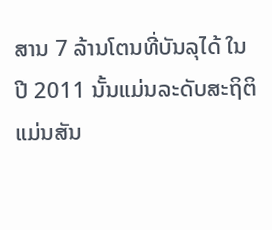ສານ 7 ລ້ານໂຕນທີ່ບັນລຸໄດ້ ໃນປີ 2011 ນັ້ນແມ່ນລະດັບສະຖິຕິ ແມ່ນສັນ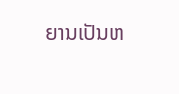ຍານເປັນຫ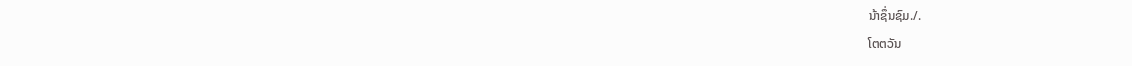ນ້າຊຶ່ນຊົມ./.
ໂຕຕວັນ